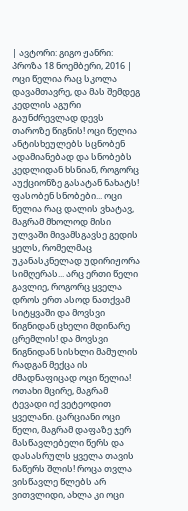| ავტორი: გიგო ჟანრი: პროზა 18 ნოემბერი, 2016 |
ოცი წელია რაც სკოლა დავამთავრე, და მას შემდეგ კედლის აგური გაუნძრევლად დევს თაროზე წიგნის! ოცი წელია ანტისხეულებს სცნობენ ადამიანებად და სნობებს კედლიდან ხსნიან, როგორც აუქციონზე გასატან ნახატს! ფასობენ სნობები... ოცი წელია რაც დალის ვხატავ, მაგრამ მხოლოდ მისი ულვაში მივამსგავსე გედის ყელს, რომელმაც უკანასკნელად უდირიჟორა სიმღერას... არც ერთი წელი გავლიე, როგორც ყველა დროს ერთ ასოდ ნათქვამ სიტყვაში და მოვსვი წიგნიდან ცხელი მდინარე ცრემლის! და მოვსვი წიგნიდან სისხლი მამულის რადგან მექცა ის ძმადნაფიცად ოცი წელია! ოთახი მცირე, მაგრამ ტევადი იქ ვეტეოდით ყველანი. ცარციანი ოცი წელი, მაგრამ დაფაზე ჯერ მასწავლებელი წერს და დასასრულს ყველა თავის ნაწერს შლის! როცა თვლა ვისწავლე წლებს არ ვითვლიდი, ახლა კი ოცი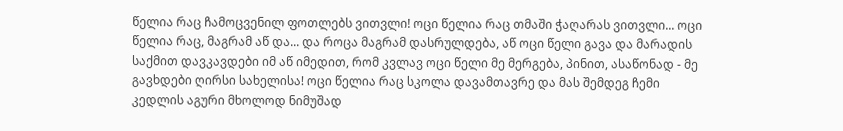წელია რაც ჩამოცვენილ ფოთლებს ვითვლი! ოცი წელია რაც თმაში ჭაღარას ვითვლი... ოცი წელია რაც, მაგრამ აწ და... და როცა მაგრამ დასრულდება, აწ ოცი წელი გავა და მარადის საქმით დავკავდები იმ აწ იმედით, რომ კვლავ ოცი წელი მე მერგება, პინით, ასაწონად - მე გავხდები ღირსი სახელისა! ოცი წელია რაც სკოლა დავამთავრე და მას შემდეგ ჩემი კედლის აგური მხოლოდ ნიმუშად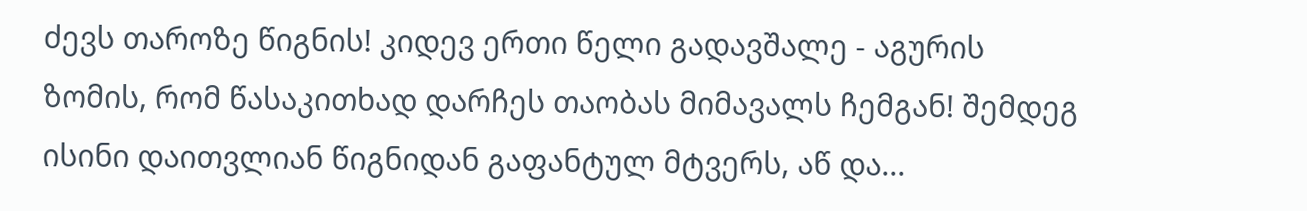ძევს თაროზე წიგნის! კიდევ ერთი წელი გადავშალე - აგურის ზომის, რომ წასაკითხად დარჩეს თაობას მიმავალს ჩემგან! შემდეგ ისინი დაითვლიან წიგნიდან გაფანტულ მტვერს, აწ და...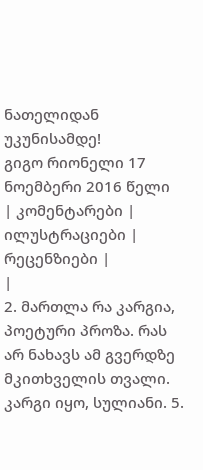ნათელიდან უკუნისამდე!
გიგო რიონელი 17 ნოემბერი 2016 წელი
| კომენტარები |
ილუსტრაციები |
რეცენზიები |
|
2. მართლა რა კარგია, პოეტური პროზა. რას არ ნახავს ამ გვერდზე მკითხველის თვალი.
კარგი იყო, სულიანი. 5.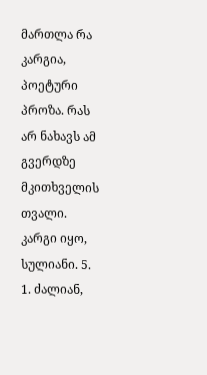მართლა რა კარგია, პოეტური პროზა. რას არ ნახავს ამ გვერდზე მკითხველის თვალი.
კარგი იყო, სულიანი. 5.
1. ძალიან,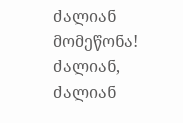ძალიან მომეწონა! ძალიან, ძალიან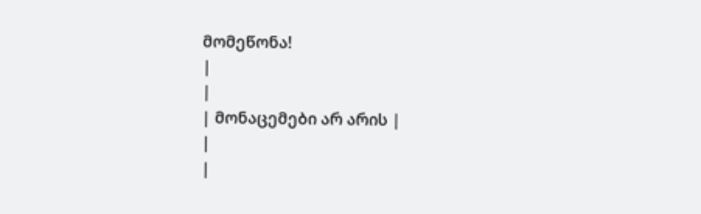მომეწონა!
|
|
| მონაცემები არ არის |
|
|